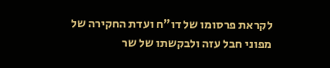לקראת פרסומו של דו"ח ועדת החקירה של מפוני חבל עזה ולבקשתו של שר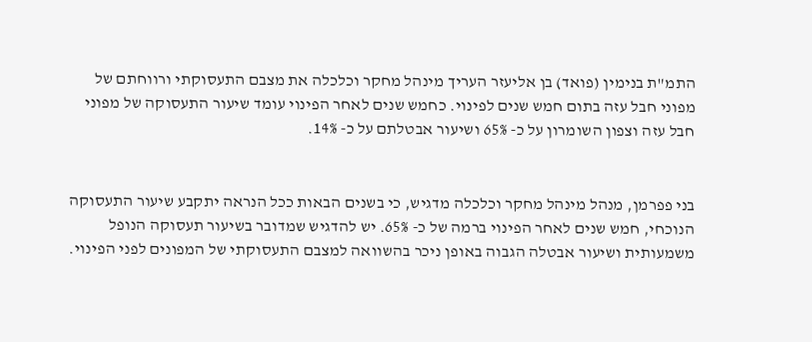התמ"ת בנימין (פואד) בן אליעזר העריך מינהל מחקר וכלכלה את מצבם התעסוקתי ורווחתם של מפוני חבל עזה בתום חמש שנים לפינוי. כחמש שנים לאחר הפינוי עומד שיעור התעסוקה של מפוני חבל עזה וצפון השומרון על כ- 65% ושיעור אבטלתם על כ- 14%.


בני פפרמן, מנהל מינהל מחקר וכלכלה מדגיש, כי בשנים הבאות ככל הנראה יתקבע שיעור התעסוקה הנוכחי, חמש שנים לאחר הפינוי ברמה של כ- 65%. יש להדגיש שמדובר בשיעור תעסוקה הנופל משמעותית ושיעור אבטלה הגבוה באופן ניכר בהשוואה למצבם התעסוקתי של המפונים לפני הפינוי.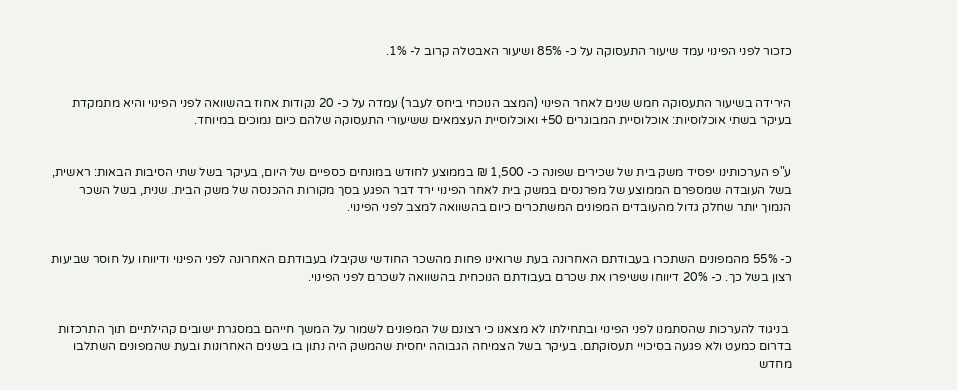כזכור לפני הפינוי עמד שיעור התעסוקה על כ- 85% ושיעור האבטלה קרוב ל- 1%.


הירידה בשיעור התעסוקה חמש שנים לאחר הפינוי (המצב הנוכחי ביחס לעבר) עמדה על כ- 20 נקודות אחוז בהשוואה לפני הפינוי והיא מתמקדת בעיקר בשתי אוכלוסיות: אוכלוסיית המבוגרים 50+ ואוכלוסיית העצמאים ששיעורי התעסוקה שלהם כיום נמוכים במיוחד.


ע"פ הערכותינו יפסיד משק בית של שכירים שפונה כ- 1,500 ₪ בממוצע לחודש במונחים כספיים של היום, בעיקר בשל שתי הסיבות הבאות: ראשית, בשל העובדה שמספרם הממוצע של מפרנסים במשק בית לאחר הפינוי ירד דבר הפגע בסך מקורות ההכנסה של משק הבית. שנית, בשל השכר הנמוך יותר שחלק גדול מהעובדים המפונים המשתכרים כיום בהשוואה למצב לפני הפינוי.


כ- 55% מהמפונים השתכרו בעבודתם האחרונה בעת שרואינו פחות מהשכר החודשי שקיבלו בעבודתם האחרונה לפני הפינוי ודיווחו על חוסר שביעות רצון בשל כך. כ- 20% דיווחו ששיפרו את שכרם בעבודתם הנוכחית בהשוואה לשכרם לפני הפינוי.


 בניגוד להערכות שהסתמנו לפני הפינוי ובתחילתו לא מצאנו כי רצונם של המפונים לשמור על המשך חייהם במסגרת ישובים קהילתיים תוך התרכזות בדרום כמעט ולא פגעה בסיכויי תעסוקתם. בעיקר בשל הצמיחה הגבוהה יחסית שהמשק היה נתון בו בשנים האחרונות ובעת שהמפונים השתלבו מחדש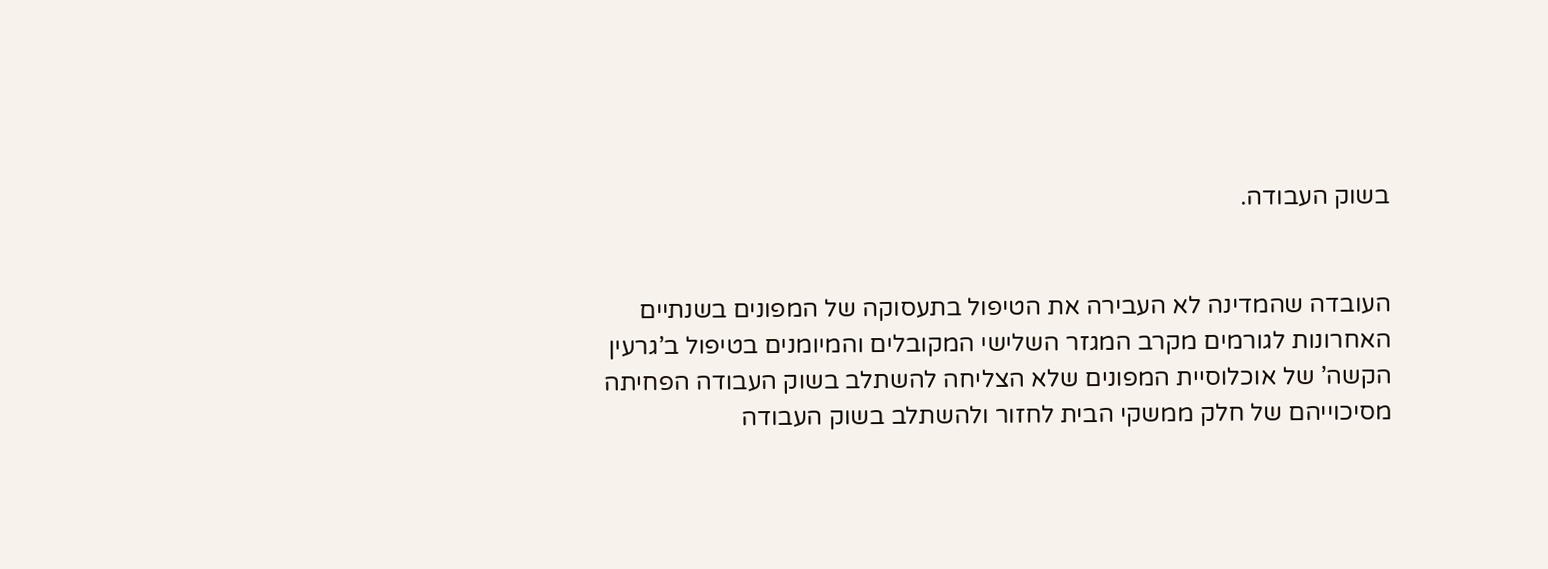בשוק העבודה.


העובדה שהמדינה לא העבירה את הטיפול בתעסוקה של המפונים בשנתיים האחרונות לגורמים מקרב המגזר השלישי המקובלים והמיומנים בטיפול ב’גרעין הקשה’ של אוכלוסיית המפונים שלא הצליחה להשתלב בשוק העבודה הפחיתה מסיכוייהם של חלק ממשקי הבית לחזור ולהשתלב בשוק העבודה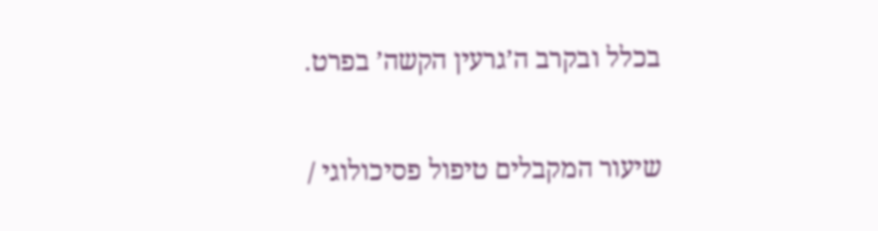בכלל ובקרב ה’גרעין הקשה’ בפרט.


שיעור המקבלים טיפול פסיכולוגי /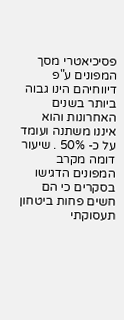פסיכיאטרי מסך המפונים ע"פ דיווחיהם הינו גבוה ביותר בשנים האחרונות והוא איננו משתנה ועומד על כ- 50% . שיעור דומה מקרב המפונים הדגישו בסקרים כי הם חשים פחות ביטחון תעסוקתי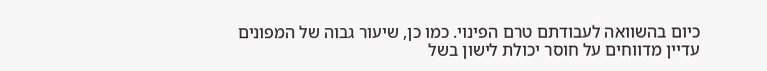כיום בהשוואה לעבודתם טרם הפינוי. כמו כן, שיעור גבוה של המפונים עדיין מדווחים על חוסר יכולת לישון בשל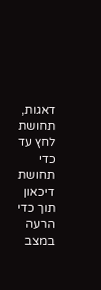דאגות, תחושת לחץ עד כדי תחושת דיכאון תוך כדי הרעה במצב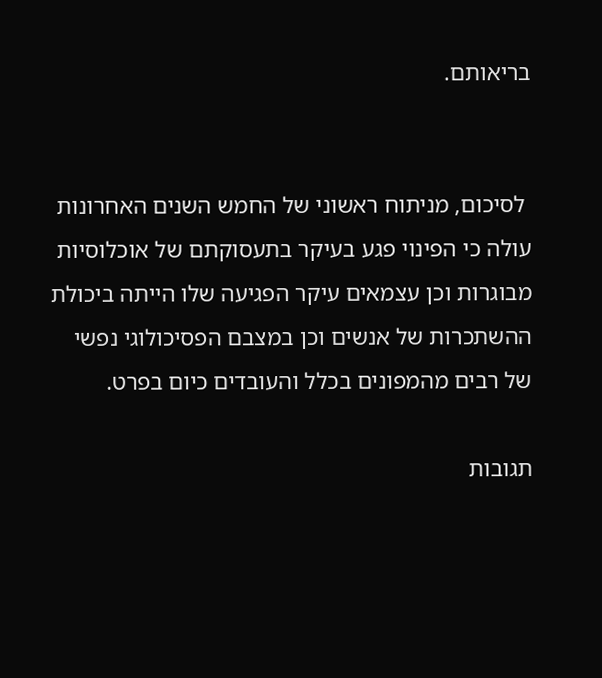בריאותם.


 לסיכום, מניתוח ראשוני של החמש השנים האחרונות עולה כי הפינוי פגע בעיקר בתעסוקתם של אוכלוסיות מבוגרות וכן עצמאים עיקר הפגיעה שלו הייתה ביכולת ההשתכרות של אנשים וכן במצבם הפסיכולוגי נפשי של רבים מהמפונים בכלל והעובדים כיום בפרט.

תגובות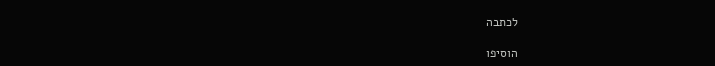לכתבה

הוסיפו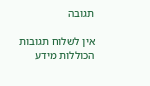תגובה

אין לשלוח תגובות הכוללות מידע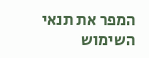המפר את תנאי השימוש